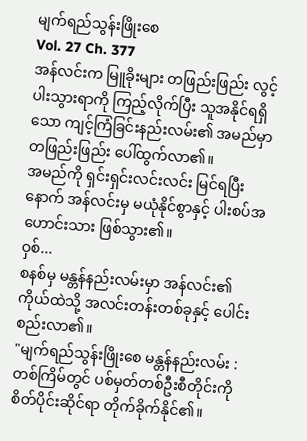မျက်ရည်သွန်းဖြိုးစေ
Vol. 27 Ch. 377
အန်လင်းက မြူခိုးများ တဖြည်းဖြည်း လွင့်ပါးသွားရာကို ကြည့်လိုက်ပြီး သူအနိုင်ရရှိသော ကျင့်ကြံခြင်းနည်းလမ်း၏ အမည်မှာ တဖြည်းဖြည်း ပေါ်ထွက်လာ၏။
အမည်ကို ရှင်းရှင်းလင်းလင်း မြင်ရပြီးနောက် အန်လင်းမှ မယုံနိုင်စွာနှင့် ပါးစပ်အဟောင်းသား ဖြစ်သွား၏။
ဝှစ်...
စနစ်မှ မန္တန်နည်းလမ်းမှာ အန်လင်း၏ ကိုယ်ထဲသို့ အလင်းတန်းတစ်ခုနှင့် ပေါင်းစည်းလာ၏။
"မျက်ရည်သွန်းဖြိုးစေ မန္တန်နည်းလမ်း : တစ်ကြိမ်တွင် ပစ်မှတ်တစ်ဦးစီတိုင်းကို စိတ်ပိုင်းဆိုင်ရာ တိုက်ခိုက်နိုင်၏။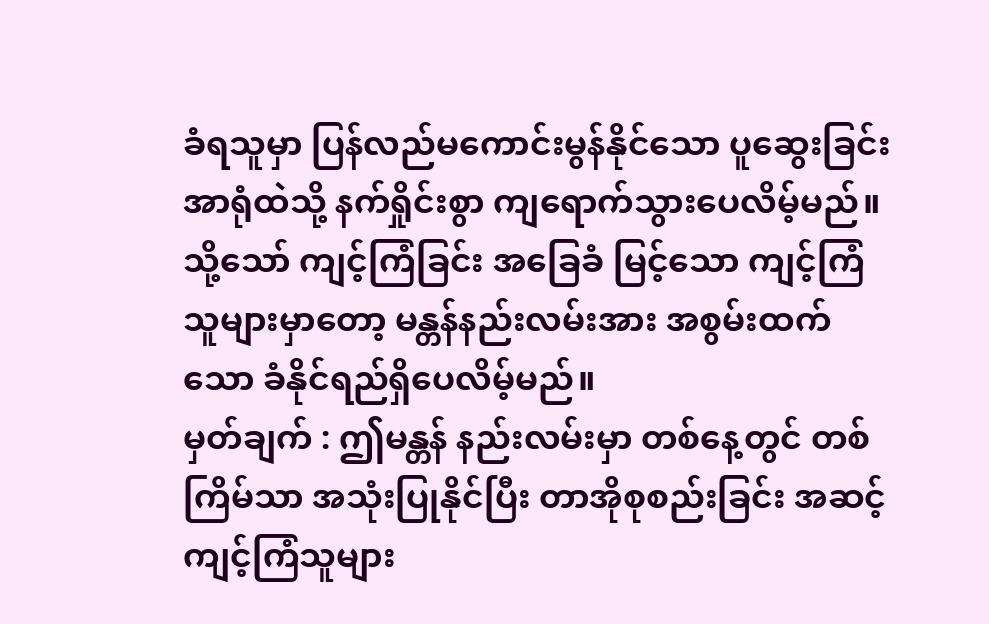ခံရသူမှာ ပြန်လည်မကောင်းမွန်နိုင်သော ပူဆွေးခြင်းအာရုံထဲသို့ နက်ရှိုင်းစွာ ကျရောက်သွားပေလိမ့်မည်။ သို့သော် ကျင့်ကြံခြင်း အခြေခံ မြင့်သော ကျင့်ကြံသူများမှာတော့ မန္တန်နည်းလမ်းအား အစွမ်းထက်သော ခံနိုင်ရည်ရှိပေလိမ့်မည်။
မှတ်ချက် : ဤမန္တန် နည်းလမ်းမှာ တစ်နေ့တွင် တစ်ကြိမ်သာ အသုံးပြုနိုင်ပြီး တာအိုစုစည်းခြင်း အဆင့်ကျင့်ကြံသူများ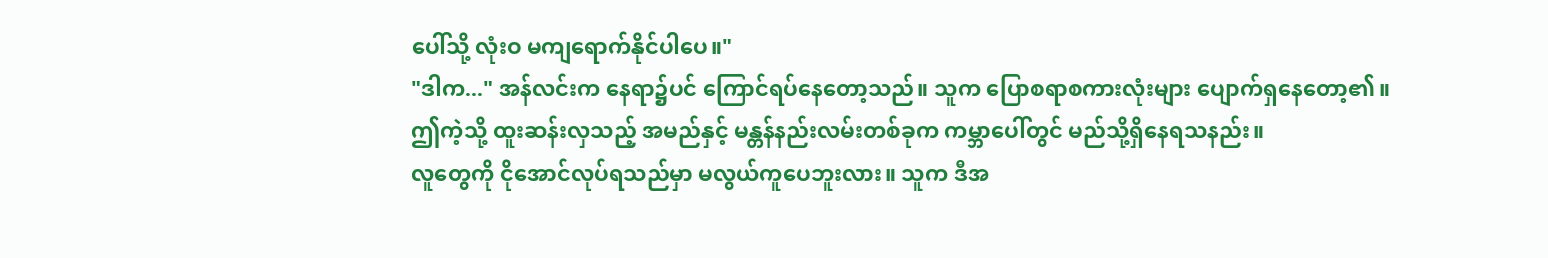ပေါ်သို့ လုံးဝ မကျရောက်နိုင်ပါပေ။"
"ဒါက..." အန်လင်းက နေရာ၌ပင် ကြောင်ရပ်နေတော့သည်။ သူက ပြောစရာစကားလုံးများ ပျောက်ရှနေတော့၏။
ဤကဲ့သို့ ထူးဆန်းလှသည့် အမည်နှင့် မန္တန်နည်းလမ်းတစ်ခုက ကမ္ဘာပေါ်တွင် မည်သို့ရှိနေရသနည်း။
လူတွေကို ငိုအောင်လုပ်ရသည်မှာ မလွယ်ကူပေဘူးလား။ သူက ဒီအ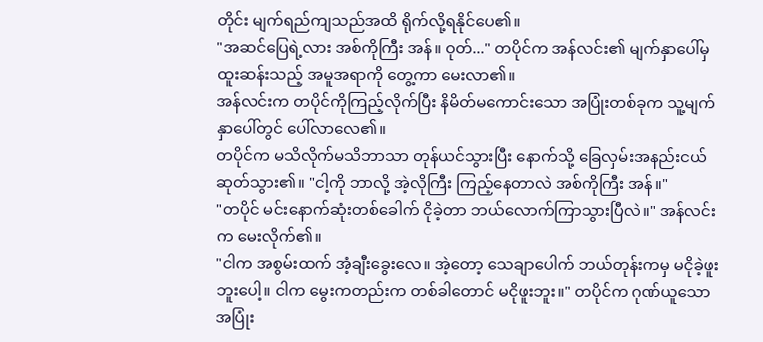တိုင်း မျက်ရည်ကျသည်အထိ ရိုက်လို့ရနိုင်ပေ၏။
"အဆင်ပြေရဲ့လား အစ်ကိုကြီး အန်။ ဝုတ်..." တပိုင်က အန်လင်း၏ မျက်နှာပေါ်မှ ထူးဆန်းသည့် အမူအရာကို တွေ့ကာ မေးလာ၏။
အန်လင်းက တပိုင်ကိုကြည့်လိုက်ပြီး နိမိတ်မကောင်းသော အပြုံးတစ်ခုက သူ့မျက်နှာပေါ်တွင် ပေါ်လာလေ၏။
တပိုင်က မသိလိုက်မသိဘာသာ တုန်ယင်သွားပြီး နောက်သို့ ခြေလှမ်းအနည်းငယ်ဆုတ်သွား၏။ "ငါ့ကို ဘာလို့ အဲ့လိုကြီး ကြည့်နေတာလဲ အစ်ကိုကြီး အန်။"
"တပိုင် မင်းနောက်ဆုံးတစ်ခေါက် ငိုခဲ့တာ ဘယ်လောက်ကြာသွားပြီလဲ။" အန်လင်းက မေးလိုက်၏။
"ငါက အစွမ်းထက် အံ့ချီးခွေးလေ။ အဲ့တော့ သေချာပေါက် ဘယ်တုန်းကမှ မငိုခဲ့ဖူးဘူးပေါ့။ ငါက မွေးကတည်းက တစ်ခါတောင် မငိုဖူးဘူး။" တပိုင်က ဂုဏ်ယူသောအပြုံး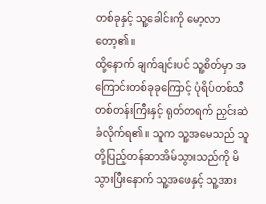တစ်ခုနှင့် သူ့ခေါင်းကို မော့လာတော့၏။
ထို့နောက် ချက်ချင်းပင် သူ့စိတ်မှာ အကြောင်းတစ်ခုခုကြောင့် ပုံရိပ်တစ်သီတစ်တန်းကြီးနှင့် ရုတ်တရက် ညှင်းဆဲခံလိုက်ရ၏။ သူက သူ့အမေသည် သူတို့ပြည့်တန်ဆာအိမ်သွားသည်ကို မိသွားပြီးနောက် သူ့အဖေနှင့် သူ့အား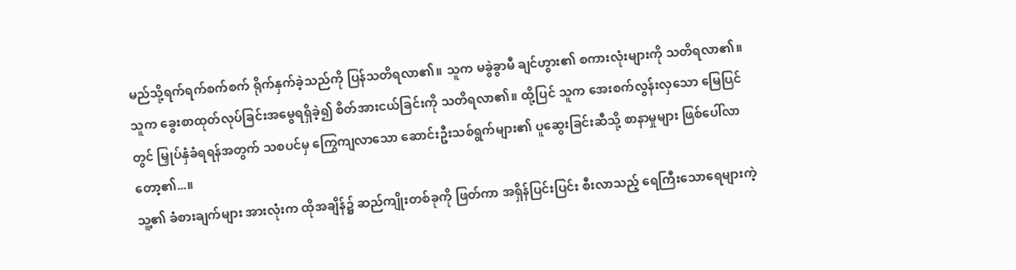မည်သို့ရက်ရက်စက်စက် ရိုက်နှက်ခဲ့သည်ကို ပြန်သတိရလာ၏။ သူက မခွဲခွာမီ ချင်ဟွား၏ စကားလုံးများကို သတိရလာ၏။ သူက ခွေးစာထုတ်လုပ်ခြင်းအမွေရရှိခဲ့၍ စိတ်အားငယ်ခြင်းကို သတိရလာ၏။ ထို့ပြင် သူက အေးစက်လွန်းလှသော မြေပြင်တွင် မြှုပ်နှံခံရရန်အတွက် သစပင်မှ ကြွေကျလာသော ဆောင်းဦးသစ်ရွက်များ၏ ပူဆွေးခြင်းဆီသို့ စာနာမှုများ ဖြစ်ပေါ်လာတော့၏...။
သူ့၏ ခံစားချက်များ အားလုံးက ထိုအချိန်၌ ဆည်ကျိုးတစ်ခုကို ဖြတ်ကာ အရှိန်ပြင်းပြင်း စီးလာသည့် ရေကြီးသောရေများကဲ့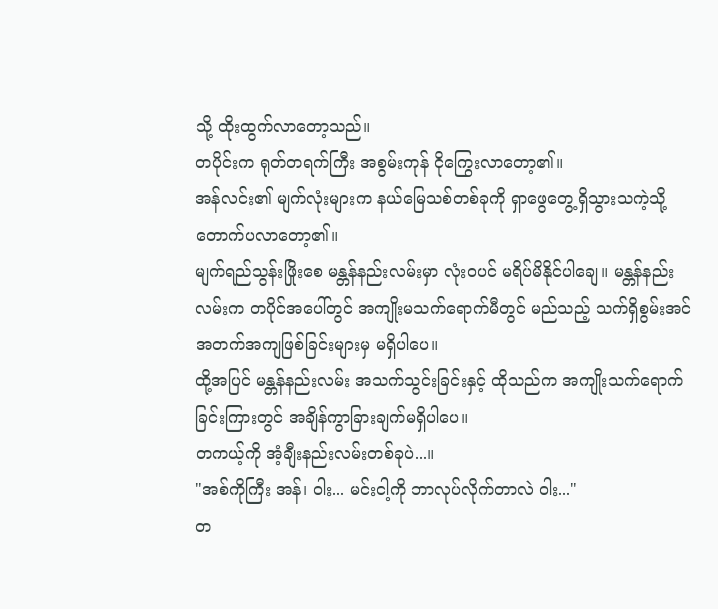သို့ ထိုးထွက်လာတော့သည်။
တပိုင်းက ရုတ်တရက်ကြီး အစွမ်းကုန် ငိုကြွေးလာတော့၏။
အန်လင်း၏ မျက်လုံးများက နယ်မြေသစ်တစ်ခုကို ရှာဖွေတွေ့ရှိသွားသကဲ့သို့ တောက်ပလာတော့၏။
မျက်ရည်သွန်းဖြိုးစေ မန္တန်နည်းလမ်းမှာ လုံးဝပင် မရိပ်မိနိုင်ပါချေ။ မန္တန်နည်းလမ်းက တပိုင်အပေါ်တွင် အကျိုးမသက်ရောက်မီတွင် မည်သည့် သက်ရှိစွမ်းအင် အတက်အကျဖြစ်ခြင်းများမှ မရှိပါပေ။
ထို့အပြင် မန္တန်နည်းလမ်း အသက်သွင်းခြင်းနှင့် ထိုသည်က အကျိုးသက်ရောက်ခြင်းကြားတွင် အချိန်ကွာခြားချက်မရှိပါပေ။
တကယ့်ကို အံ့ချီးနည်းလမ်းတစ်ခုပဲ...။
"အစ်ကိုကြီး အန်၊ ဝါး... မင်းငါ့ကို ဘာလုပ်လိုက်တာလဲ ဝါး..."
တ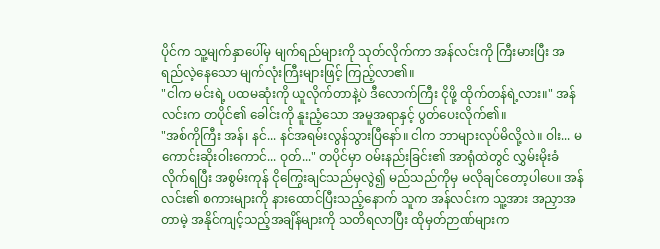ပိုင်က သူ့မျက်နှာပေါ်မှ မျက်ရည်များကို သုတ်လိုက်ကာ အန်လင်းကို ကြီးမားပြီး အရည်လဲ့နေသော မျက်လုံးကြီးများဖြင့် ကြည့်လာ၏။
"ငါက မင်းရဲ့ ပထမဆုံးကို ယူလိုက်တာနဲ့ပဲ ဒီလောက်ကြီး ငိုဖို့ ထိုက်တန်ရဲ့လား။" အန်လင်းက တပိုင်၏ ခေါင်းကို နူးညံ့သော အမူအရာနှင့် ပွတ်ပေးလိုက်၏။
"အစ်ကိုကြီး အန်၊ နင်... နင်အရမ်းလွန်သွားပြီနော်။ ငါက ဘာများလုပ်မိလို့လဲ။ ဝါး... မကောင်းဆိုးဝါးကောင်... ဝုတ်..." တပိုင်မှာ ဝမ်းနည်းခြင်း၏ အာရုံထဲတွင် လွှမ်းမိုးခံလိုက်ရပြီး အစွမ်းကုန် ငိုကြွေးချင်သည်မှလွဲ၍ မည်သည်ကိုမှ မလိုချင်တော့ပါပေ။ အန်လင်း၏ စကားများကို နားထောင်ပြီးသည့်နောက် သူက အန်လင်းက သူ့အား အညှာအတာမဲ့ အနိုင်ကျင့်သည့်အချိန်များကို သတိရလာပြီး ထိုမှတ်ဉာဏ်များက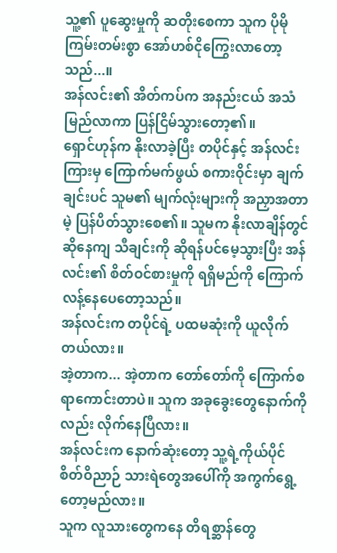သူ့၏ ပူဆွေးမှုကို ဆတိုးစေကာ သူက ပိုမို ကြမ်းတမ်းစွာ အော်ဟစ်ငိုကြွေးလာတော့သည်...။
အန်လင်း၏ အိတ်ကပ်က အနည်းငယ် အသံမြည်လာကာ ပြန်ငြိမ်သွားတော့၏။
ရှောင်ဟုန်က နိုးလာခဲ့ပြီး တပိုင်နှင့် အန်လင်းကြားမှ ကြောက်မက်ဖွယ် စကားဝိုင်းမှာ ချက်ချင်းပင် သူမ၏ မျက်လုံးများကို အညှာအတာမဲ့ ပြန်ပိတ်သွားစေ၏။ သူမက နိုးလာချိန်တွင် ဆိုနေကျ သီချင်းကို ဆိုရန်ပင်မေ့သွားပြီး အန်လင်း၏ စိတ်ဝင်စားမှုကို ရရှိမည်ကို ကြောက်လန့်နေပေတော့သည်။
အန်လင်းက တပိုင်ရဲ့ ပထမဆုံးကို ယူလိုက်တယ်လား။
အဲ့တာက... အဲ့တာက တော်တော်ကို ကြောက်စရာကောင်းတာပဲ။ သူက အခုခွေးတွေနောက်ကိုလည်း လိုက်နေပြီလား။
အန်လင်းက နောက်ဆုံးတော့ သူ့ရဲ့ကိုယ်ပိုင် စိတ်ဝိညာဉ် သားရဲတွေအပေါ်ကို အကွက်ရွေ့တော့မည်လား။
သူက လူသားတွေကနေ တိရစ္ဆာန်တွေ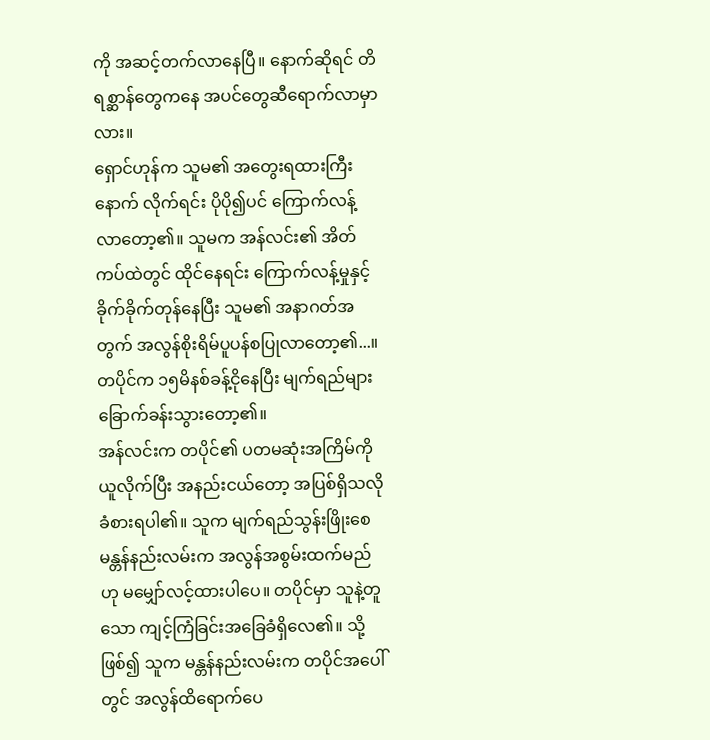ကို အဆင့်တက်လာနေပြီ။ နောက်ဆိုရင် တိရစ္ဆာန်တွေကနေ အပင်တွေဆီရောက်လာမှာလား။
ရှောင်ဟုန်က သူမ၏ အတွေးရထားကြီးနောက် လိုက်ရင်း ပိုပို၍ပင် ကြောက်လန့်လာတော့၏။ သူမက အန်လင်း၏ အိတ်ကပ်ထဲတွင် ထိုင်နေရင်း ကြောက်လန့်မှုနှင့် ခိုက်ခိုက်တုန်နေပြီး သူမ၏ အနာဂတ်အတွက် အလွန်စိုးရိမ်ပူပန်စပြုလာတော့၏...။
တပိုင်က ၁၅မိနစ်ခန့်ငိုနေပြီး မျက်ရည်များ ခြောက်ခန်းသွားတော့၏။
အန်လင်းက တပိုင်၏ ပတမဆုံးအကြိမ်ကို ယူလိုက်ပြီး အနည်းငယ်တော့ အပြစ်ရှိသလို ခံစားရပါ၏။ သူက မျက်ရည်သွန်းဖြိုးစေ မန္တန်နည်းလမ်းက အလွန်အစွမ်းထက်မည်ဟု မမျှော်လင့်ထားပါပေ။ တပိုင်မှာ သူနဲ့တူသော ကျင့်ကြံခြင်းအခြေခံရှိလေ၏။ သို့ဖြစ်၍ သူက မန္တန်နည်းလမ်းက တပိုင်အပေါ်တွင် အလွန်ထိရောက်ပေ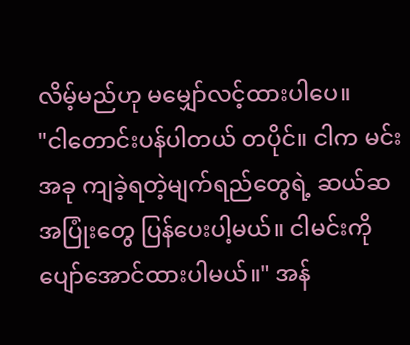လိမ့်မည်ဟု မမျှော်လင့်ထားပါပေ။
"ငါတောင်းပန်ပါတယ် တပိုင်။ ငါက မင်းအခု ကျခဲ့ရတဲ့မျက်ရည်တွေရဲ့ ဆယ်ဆ အပြုံးတွေ ပြန်ပေးပါ့မယ်။ ငါမင်းကို ပျော်အောင်ထားပါမယ်။" အန်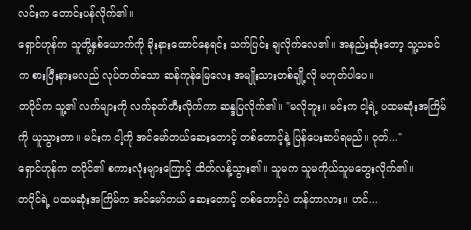လင်းက တောင်းပန်လိုက်၏။
ရှောင်ဟုန်က သူတို့နှစ်ယောက်ကို ခိုးနားထောင်နေရင်း သက်ပြင်း ချလိုက်လေ၏။ အနည်းဆုံးတော့ သူ့သခင်က စားပြီးနားမလည် လုပ်တတ်သော ဆန်ကုန်မြေလေး အမျိုးသားတစ်ချို့လို မဟုတ်ပါပေ။
တပိုင်က သူ့၏ လက်များကို လက်ခုတ်တီးလိုက်ကာ ဆန္ဒပြလိုက်၏။ "မလိုဘူး။ မင်းက ငါ့ရဲ့ ပထမဆုံးအကြိမ်ကို ယူသွားတာ။ မင်းက ငါ့ကို အင်မော်တယ်ဆေးတောင့် တစ်တောင့်နဲ့ ပြန်ပေးဆပ်ရမည်။ ဝုတ်..."
ရှောင်ဟုန်က တပိုင်၏ စကားလုံးများကြောင့် ထိတ်လန့်သွား၏။ သူမက သူမကိုယ်သူမတွေးလိုက်၏။
တပိုင်ရဲ့ ပထမဆုံးအကြိမ်က အင်မော်တယ် ဆေးတောင့် တစ်တောင့်ပဲ တန်တာလား။ ဟင်...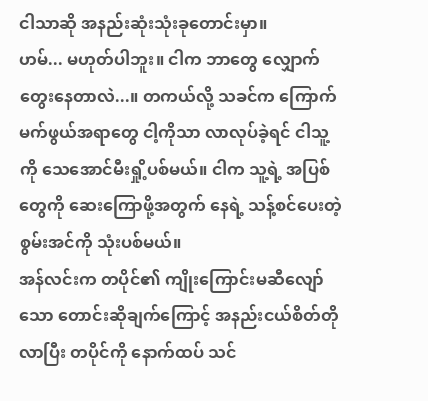ငါသာဆို အနည်းဆုံးသုံးခုတောင်းမှာ။
ဟမ်... မဟုတ်ပါဘူး။ ငါက ဘာတွေ လျှောက်တွေးနေတာလဲ...။ တကယ်လို့ သခင်က ကြောက်မက်ဖွယ်အရာတွေ ငါ့ကိုသာ လာလုပ်ခဲ့ရင် ငါသူ့ကို သေအောင်မီးရှို့ပစ်မယ်။ ငါက သူ့ရဲ့ အပြစ်တွေကို ဆေးကြောဖို့အတွက် နေရဲ့ သန့်စင်ပေးတဲ့ စွမ်းအင်ကို သုံးပစ်မယ်။
အန်လင်းက တပိုင်၏ ကျိုးကြောင်းမဆီလျော်သော တောင်းဆိုချက်ကြောင့် အနည်းငယ်စိတ်တိုလာပြီး တပိုင်ကို နောက်ထပ် သင်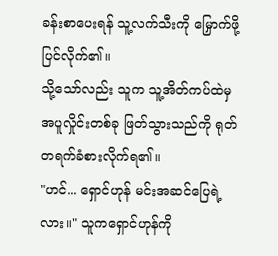ခန်းစာပေးရန် သူ့လက်သီးကို မြှောက်ဖို့ပြင်လိုက်၏။
သို့သော်လည်း သူက သူ့အိတ်ကပ်ထဲမှ အပူလှိုင်းတစ်ခု ဖြတ်သွားသည်ကို ရုတ်တရက်ခံစားလိုက်ရ၏။
"ဟင်... ရှောင်ဟုန် မင်းအဆင်ပြေရဲ့လား။" သူကရှောင်ဟုန်ကို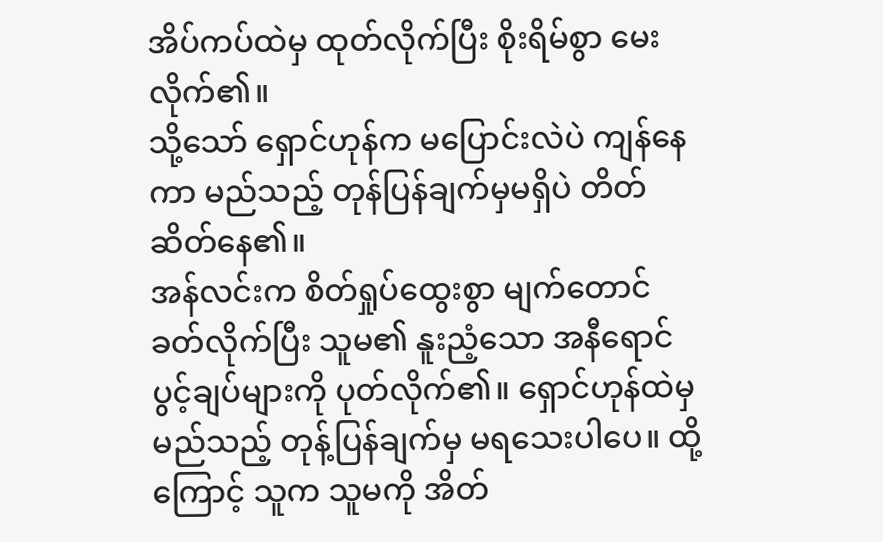အိပ်ကပ်ထဲမှ ထုတ်လိုက်ပြီး စိုးရိမ်စွာ မေးလိုက်၏။
သို့သော် ရှောင်ဟုန်က မပြောင်းလဲပဲ ကျန်နေကာ မည်သည့် တုန်ပြန်ချက်မှမရှိပဲ တိတ်ဆိတ်နေ၏။
အန်လင်းက စိတ်ရှုပ်ထွေးစွာ မျက်တောင်ခတ်လိုက်ပြီး သူမ၏ နူးညံ့သော အနီရောင် ပွင့်ချပ်များကို ပုတ်လိုက်၏။ ရှောင်ဟုန်ထဲမှ မည်သည့် တုန့်ပြန်ချက်မှ မရသေးပါပေ။ ထို့ကြောင့် သူက သူမကို အိတ်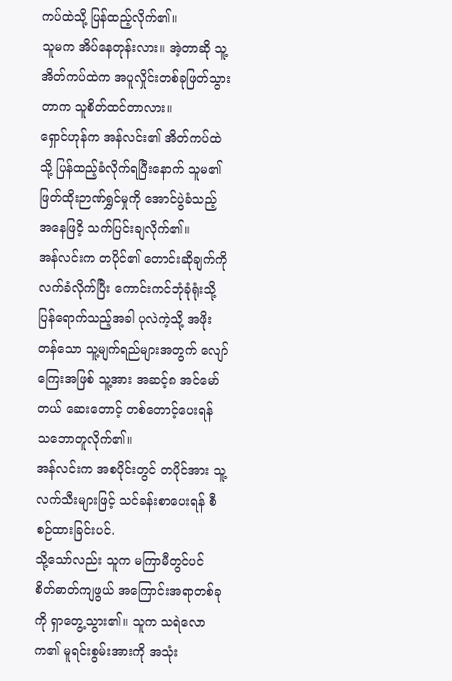ကပ်ထဲသို့ ပြန်ထည့်လိုက်၏။
သူမက အိပ်နေတုန်းလား။ အဲ့တာဆို သူ့အိတ်ကပ်ထဲက အပူလှိုင်းတစ်ခုဖြတ်သွားတာက သူစိတ်ထင်တာလား။
ရှောင်ဟုန်က အန်လင်း၏ အိတ်ကပ်ထဲသို့ ပြန်ထည့်ခံလိုက်ရပြီးနောက် သူမ၏ ဖြတ်ထိုးဉာဏ်ရွှင်မှုကို အောင်ပွဲခံသည့် အနေဖြငိ့ သက်ပြင်းချလိုက်၏။
အန်လင်းက တပိုင်၏ တောင်းဆိုချက်ကို လက်ခံလိုက်ပြီး ကောင်းကင်ဘုံခုံရုံးသို့ ပြန်ရောက်သည့်အခါ ပုလဲကဲ့သို့ အဖိုးတန်သော သူ့မျက်ရည်များအတွက် လျော်ကြေးအဖြစ် သူ့အား အဆင့်၈ အင်မော်တယ် ဆေးတောင့် တစ်တောင့်ပေးရန် သဘောတူလိုက်၏။
အန်လင်းက အစပိုင်းတွင် တပိုင်အား သူ့လက်သီးများဖြင့် သင်ခန်းစာပေးရန် စီစဉ်ထားခြင်းပင်.
သို့သော်လည်း သူက မကြာမီတွင်ပင် စိတ်ဓာတ်ကျဖွယ် အကြောင်းအရာတစ်ခုကို ရှာတွေ့သွား၏။ သူက သရဲလောက၏ မူရင်းစွမ်းအားကို အသုံး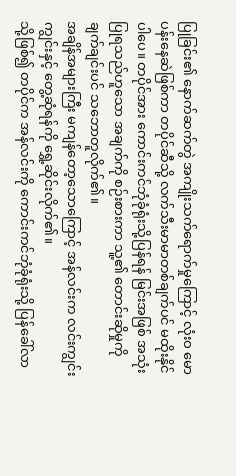ပြုခြင်း၏ နောက်ဆက်တွဲ အကျိုးသက်ရောက်မှုကြောင့် လုံးဝ မောပန်းနေဆဲဖြစ်ကာ တပိုင်ဆီသို့ လက်သီးမာမာတစ်ချက်ပင် မထိုးနိုင်ပါပေ။ တပိုင်အား ကောင်းကင်ဘုံခုံရုံးသို့ပြန်ရန် မြင်းအဖြစ် အသုံးပြုရသည်ဟူသော အချက်ကို စဉ်းစားကာ သူ့၏ တောင်းဆိုမှုကို ချက်ချင်းပင် သဘောတူလိုက်၏။
အချိန်အများကြီး မကျန်တော့သောကြောင့် အန်လင်းက လင်းကျွင်းကျွင်းနှင့် တွေ့ဆုံရန်ကို ရွှေ့ဆိုင်းလိုက်၏။
သို့ဖြစ်၍ တပိုင်က အန်လင်းကို ကောင်းကင်ဘုံခုံရုံးသို့ ပြန်ခေါ်လာ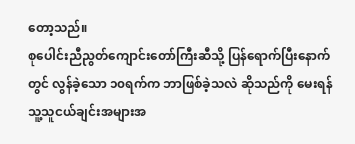တော့သည်။
စုပေါင်းညီညွတ်ကျောင်းတော်ကြီးဆီသို့ ပြန်ရောက်ပြီးနောက်တွင် လွန်ခဲ့သော ၁၀ရက်က ဘာဖြစ်ခဲ့သလဲ ဆိုသည်ကို မေးရန် သူ့သူငယ်ချင်းအများအ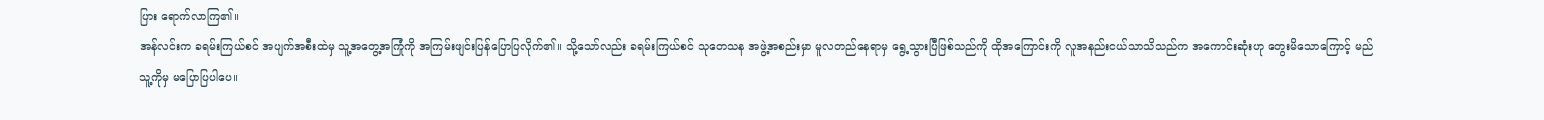ပြား ရောက်လာကြ၏။
အန်လင်းက ခရမ်းကြယ်စင် အပျက်အစီးထဲမှ သူ့အတွေ့အကြုံကို အကြမ်းဖျင်းပြန်ပြောပြလိုက်၏။ သို့သော်လည်း ခရမ်းကြယ်စင် သုတေသန အဖွဲ့အစည်းမှာ မူလတည်နေရာမှ ရွေ့သွားပြီဖြစ်သည်ကို ထိုအကြောင်းကို လူအနည်းငယ်သာသိသည်က အကောင်းဆုံးဟု တွေးမိသောကြောင့် မည်သူ့ကိုမှ မပြောပြပါပေ။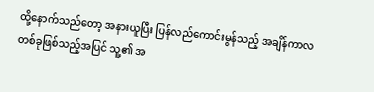ထို့နောက်သည်တော့ အနားယူပြီး ပြန်လည်ကောင်းမွန်သည့် အချိန်ကာလတစ်ခုဖြစ်သည့်အပြင် သူ့၏ အ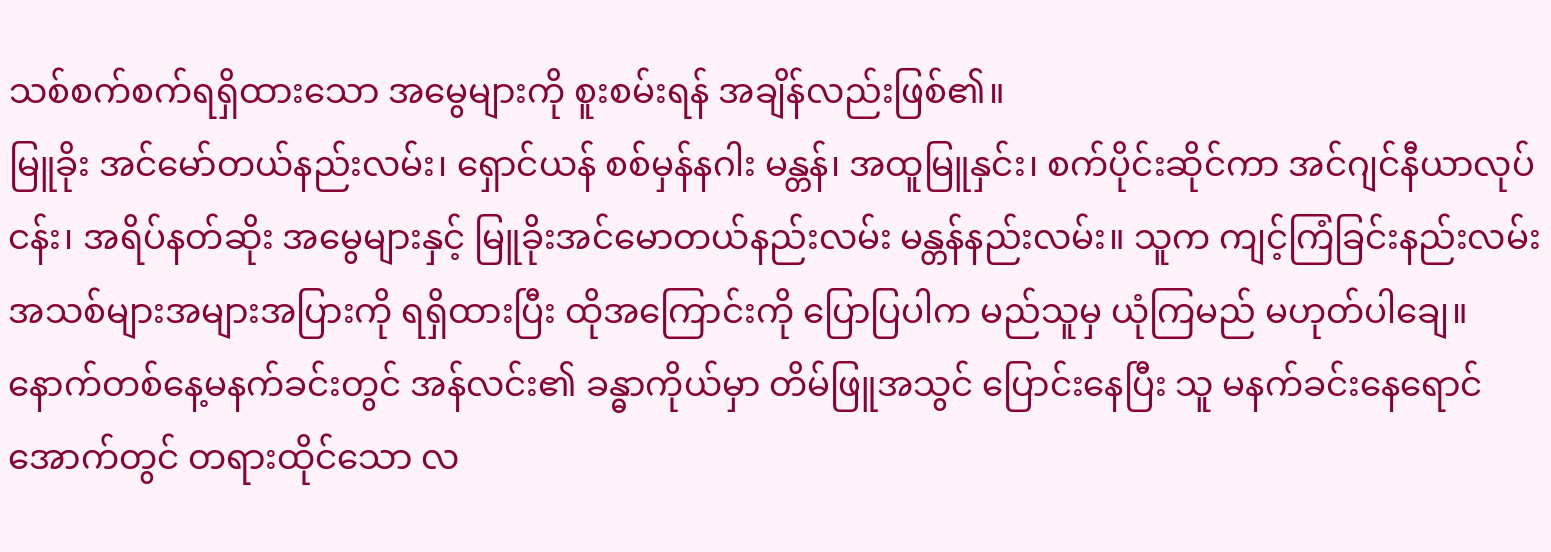သစ်စက်စက်ရရှိထားသော အမွေများကို စူးစမ်းရန် အချိန်လည်းဖြစ်၏။
မြူခိုး အင်မော်တယ်နည်းလမ်း၊ ရှောင်ယန် စစ်မှန်နဂါး မန္တန်၊ အထူမြူနှင်း၊ စက်ပိုင်းဆိုင်ကာ အင်ဂျင်နီယာလုပ်ငန်း၊ အရိပ်နတ်ဆိုး အမွေများနှင့် မြူခိုးအင်မောတယ်နည်းလမ်း မန္တန်နည်းလမ်း။ သူက ကျင့်ကြံခြင်းနည်းလမ်းအသစ်များအများအပြားကို ရရှိထားပြီး ထိုအကြောင်းကို ပြောပြပါက မည်သူမှ ယုံကြမည် မဟုတ်ပါချေ။
နောက်တစ်နေ့မနက်ခင်းတွင် အန်လင်း၏ ခန္ဓာကိုယ်မှာ တိမ်ဖြူအသွင် ပြောင်းနေပြီး သူ မနက်ခင်းနေရောင်အောက်တွင် တရားထိုင်သော လ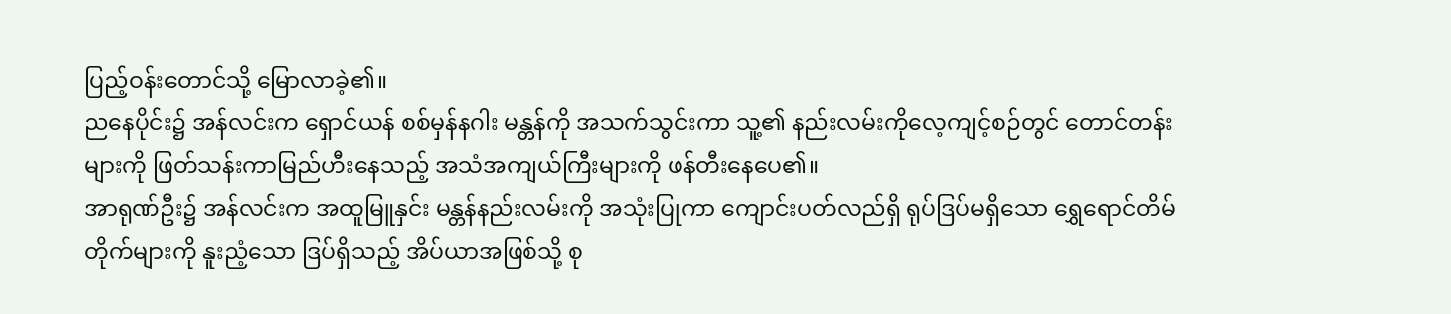ပြည့်ဝန်းတောင်သို့ မြောလာခဲ့၏။
ညနေပိုင်း၌ အန်လင်းက ရှောင်ယန် စစ်မှန်နဂါး မန္တန်ကို အသက်သွင်းကာ သူ့၏ နည်းလမ်းကိုလေ့ကျင့်စဉ်တွင် တောင်တန်းများကို ဖြတ်သန်းကာမြည်ဟီးနေသည့် အသံအကျယ်ကြီးများကို ဖန်တီးနေပေ၏။
အာရုဏ်ဦး၌ အန်လင်းက အထူမြူနှင်း မန္တန်နည်းလမ်းကို အသုံးပြုကာ ကျောင်းပတ်လည်ရှိ ရုပ်ဒြပ်မရှိသော ရွှေရောင်တိမ်တိုက်များကို နူးညံ့သော ဒြပ်ရှိသည့် အိပ်ယာအဖြစ်သို့ စု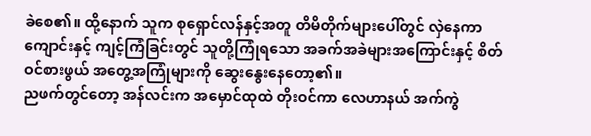ခဲစေ၏။ ထို့နောက် သူက စုရှောင်လန်နှင့်အတူ တိမိတိုက်များပေါ်တွင် လှဲနေကာ ကျောင်းနှင့် ကျင့်ကြံခြင်းတွင် သူတို့ကြုံရသော အခက်အခဲများအကြောင်းနှင့် စိတ်ဝင်စားဖွယ် အတွေ့အကြုံများကို ဆွေးနွေးနေတော့၏။
ညဖက်တွင်တော့ အန်လင်းက အမှောင်ထုထဲ တိုးဝင်ကာ လေဟာနယ် အက်ကွဲ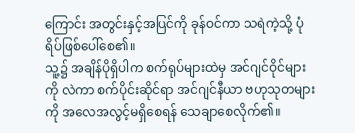ကြောင်း အတွင်းနှင့်အပြင်ကို ခုန်ဝင်ကာ သရဲကဲ့သို့ ပုံရိပ်ဖြစ်ပေါ်စေ၏။
သူ့၌ အချိန်ပိုရှိပါက စက်ရုပ်များထဲမှ အင်ဂျင်ဝိုင်များကို လဲကာ စက်ပိုင်းဆိုင်ရာ အင်ဂျင်နီယာ ဗဟုသုတများကို အလေအလွင့်မရှိစေရန် သေချာစေလိုက်၏။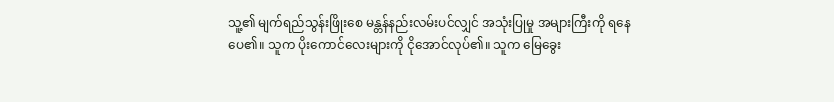သူ့၏ မျက်ရည်သွန်းဖြိုးစေ မန္တန်နည်းလမ်းပင်လျှင် အသုံးပြုမှု အများကြီးကို ရနေပေ၏။ သူက ပိုးကောင်လေးများကို ငိုအောင်လုပ်၏။ သူက မြေခွေး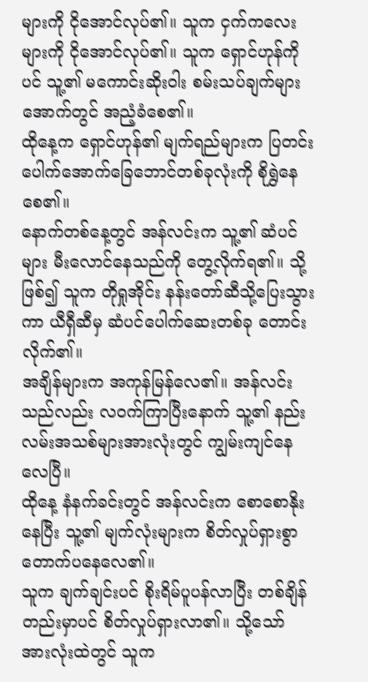များကို ငိုအောင်လုပ်၏။ သူက ငှက်ကလေးများကို ငိုအောင်လုပ်၏။ သူက ရှောင်ဟုန်ကိုပင် သူ့၏ မကောင်းဆိုးဝါး စမ်းသပ်ချက်များ အောက်တွင် အညံ့ခံစေ၏။
ထိုနေ့က ရှောင်ဟုန်၏ မျက်ရည်များက ပြတင်းပေါက်အောက်ခြေဘောင်တစ်ခုလုံးကို စိုရွှဲနေစေ၏။
နောက်တစ်နေ့တွင် အန်လင်းက သူ့၏ ဆံပင်များ မီးလောင်နေသည်ကို တွေ့လိုက်ရ၏။ သို့ဖြစ်၍ သူက တိုရှုအိုင်း နန်းတော်ဆီသို့ပြေးသွားကာ ယီရှီဆီမှ ဆံပင်ပေါက်ဆေးတစ်ခု တောင်းလိုက်၏။
အချိန်များက အကုန်မြန်လေ၏။ အန်လင်းသည်လည်း လဝက်ကြာပြီးနောက် သူ့၏ နည်းလမ်းအသစ်များအားလုံးတွင် ကျွမ်းကျင်နေလေပြီ။
ထိုနေ့ နံနက်ခင်းတွင် အန်လင်းက စောစောနိုးနေပြီး သူ့၏ မျက်လုံးများက စိတ်လှုပ်ရှားစွာ တောက်ပနေလေ၏။
သူက ချက်ချင်းပင် စိုးရိမ်ပူပန်လာပြီး တစ်ချိန်တည်းမှာပင် စိတ်လှုပ်ရှားလာ၏။ သို့သော် အားလုံးထဲတွင် သူက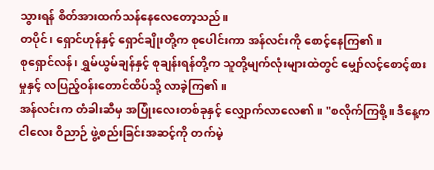သွားရန် စိတ်အားထက်သန်နေလေတော့သည်။
တပိုင်၊ ရှောင်ဟုန်နှင့် ရှောင်ချိုးတို့က စုပေါင်းကာ အန်လင်းကို စောင့်နေကြ၏။
စုရှောင်လန်၊ ရွှမ်ယွမ်ချန်နှင့် စုချန်းရန်တို့က သူတို့မျက်လုံးများထဲတွင် မျှော်လင့်စောင့်စားမှုနှင့် လပြည့်ဝန်းတောင်ထိပ်သို့ လာခဲ့ကြ၏။
အန်လင်းက တံခါးဆီမှ အပြုံးလေးတစ်ခုနှင့် လျှောက်လာလေ၏။ "စလိုက်ကြစို့။ ဒီနေ့က ငါလေး ဝိညာဉ် ဖွဲ့စည်းခြင်းအဆင့်ကို တက်မဲ့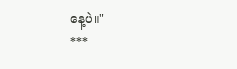နေ့ပဲ။"
***